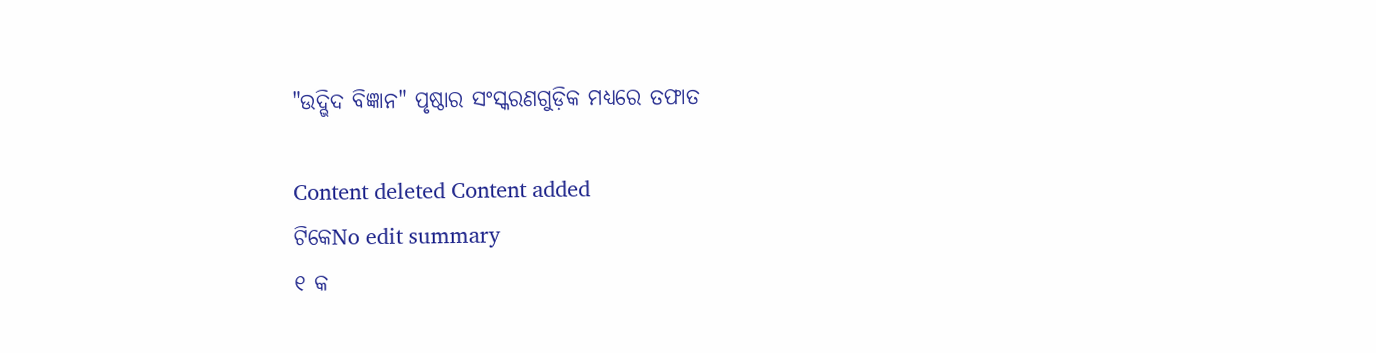"ଉଦ୍ଭିଦ ବିଜ୍ଞାନ" ପୃଷ୍ଠାର ସଂସ୍କରଣ‌ଗୁଡ଼ିକ ମଧ୍ୟରେ ତଫାତ

Content deleted Content added
ଟିକେNo edit summary
୧ କ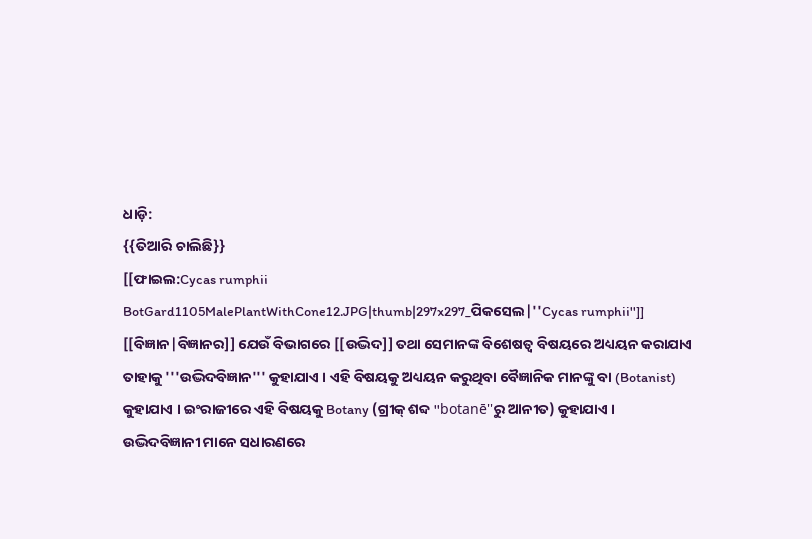ଧାଡ଼ି:
{{ତିଆରି ଚାଲିଛି}}
[[ଫାଇଲ:Cycas rumphii BotGard1105MalePlantWithCone12.JPG|thumb|297x297_ପିକସେଲ|''Cycas rumphii'']]
[[ବିଜ୍ଞାନ|ବିଜ୍ଞାନର]] ଯେଉଁ ବିଭାଗରେ [[ଉଦ୍ଭିଦ]] ତଥା ସେମାନଙ୍କ ବିଶେଷତ୍ୱ ବିଷୟରେ ଅଧ୍ୟୟନ କରାଯାଏ ତାହାକୁ '''ଉଦ୍ଭିଦବିଜ୍ଞାନ''' କୁହାଯାଏ । ଏହି ବିଷୟକୁ ଅଧ୍ୟୟନ କରୁଥିବା ବୈଜ୍ଞାନିକ ମାନଙ୍କୁ ବା (Botanist) କୁହାଯାଏ । ଇଂରାଜୀରେ ଏହି ବିଷୟକୁ Botany (ଗ୍ରୀକ୍ ଶବ୍ଦ ''botanē''ରୁ ଆନୀତ) କୁହାଯାଏ । ଉଦ୍ଭିଦବିଜ୍ଞାନୀ ମାନେ ସଧାରଣରେ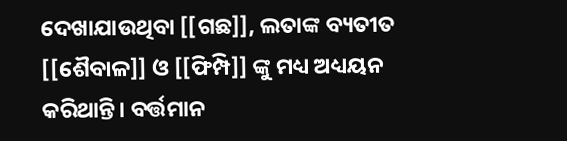ଦେଖାଯାଉଥିବା [[ଗଛ]], ଲତାଙ୍କ ବ୍ୟତୀତ [[ଶୈବାଳ]] ଓ [[ଫିମ୍ପି]] ଙ୍କୁ ମଧ୍ୟ ଅଧ୍ୟୟନ କରିଥାନ୍ତି। ବର୍ତ୍ତମାନ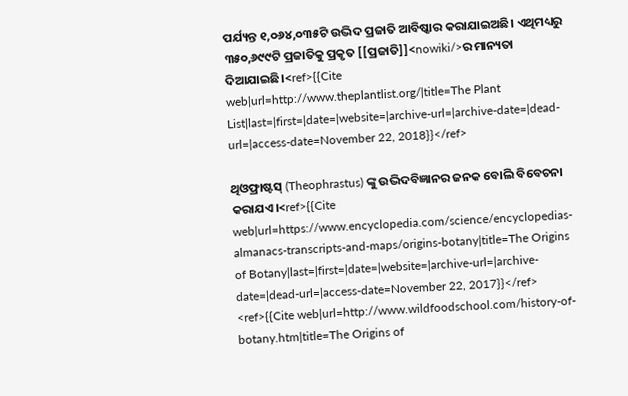ପର୍ଯ୍ୟନ୍ତ ୧,୦୬୪,୦୩୫ଟି ଉଦ୍ଭିଦ ପ୍ରଜାତି ଆବିଷ୍କାର କରାଯାଇଅଛି। ଏଥିମଧ୍ୟରୁ ୩୫୦,୬୯୯ଟି ପ୍ରଜାତିକୁ ପ୍ରକୃତ [[ପ୍ରଜାତି]]<nowiki/>ର ମାନ୍ୟତା ଦିଆଯାଇଛି।<ref>{{Cite web|url=http://www.theplantlist.org/|title=The Plant List|last=|first=|date=|website=|archive-url=|archive-date=|dead-url=|access-date=November 22, 2018}}</ref>

ଥିଓଫ୍ରାଷ୍ଟସ୍ (Theophrastus) ଙ୍କୁ ଉଦ୍ଭିଦବିଜ୍ଞାନର ଜନକ ବୋଲି ବିବେଚନା କରାଯଏ।<ref>{{Cite web|url=https://www.encyclopedia.com/science/encyclopedias-almanacs-transcripts-and-maps/origins-botany|title=The Origins of Botany|last=|first=|date=|website=|archive-url=|archive-date=|dead-url=|access-date=November 22, 2017}}</ref> <ref>{{Cite web|url=http://www.wildfoodschool.com/history-of-botany.htm|title=The Origins of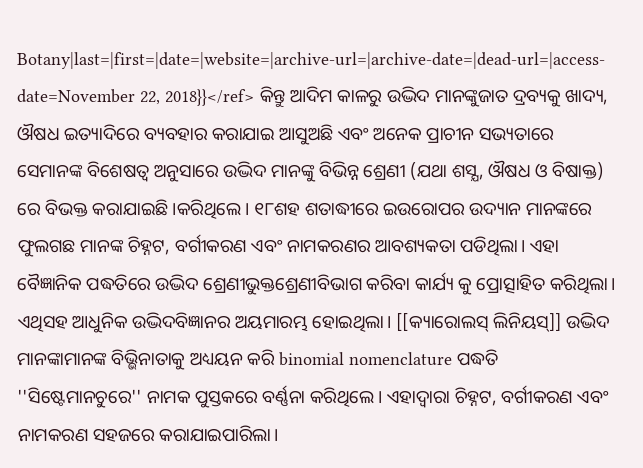Botany|last=|first=|date=|website=|archive-url=|archive-date=|dead-url=|access-date=November 22, 2018}}</ref> କିନ୍ତୁ ଆଦିମ କାଳରୁ ଉଦ୍ଭିଦ ମାନଙ୍କୁଜାତ ଦ୍ରବ୍ୟକୁ ଖାଦ୍ୟ, ଔଷଧ ଇତ୍ୟାଦିରେ ବ୍ୟବହାର କରାଯାଇ ଆସୁଅଛି ଏବଂ ଅନେକ ପ୍ରାଚୀନ ସଭ୍ୟତାରେ ସେମାନଙ୍କ ବିଶେଷତ୍ୱ ଅନୁସାରେ ଉଦ୍ଭିଦ ମାନଙ୍କୁ ବିଭିନ୍ନ ଶ୍ରେଣୀ (ଯଥା ଶସ୍ଯ, ଔଷଧ ଓ ବିଷାକ୍ତ) ରେ ବିଭକ୍ତ କରାଯାଇଛି।କରିଥିଲେ। ୧୮ଶହ ଶତାଦ୍ଧୀରେ ଇଉରୋପର ଉଦ୍ୟାନ ମାନଙ୍କରେ ଫୁଲଗଛ ମାନଙ୍କ ଚିହ୍ନଟ, ବର୍ଗୀକରଣ ଏବଂ ନାମକରଣର ଆବଶ୍ୟକତା ପଡିଥିଲା। ଏହା ବୈଜ୍ଞାନିକ ପଦ୍ଧତିରେ ଉଦ୍ଭିଦ ଶ୍ରେଣୀଭୁକ୍ତଶ୍ରେଣୀବିଭାଗ କରିବା କାର୍ଯ୍ୟ କୁ ପ୍ରୋତ୍ସାହିତ କରିଥିଲା। ଏଥିସହ ଆଧୁନିକ ଉଦ୍ଭିଦବିଜ୍ଞାନର ଅୟମାରମ୍ଭ ହୋଇଥିଲା। [[କ୍ୟାରୋଲସ୍ ଲିନିୟସ୍]] ଉଦ୍ଭିଦ ମାନଙ୍କାମାନଙ୍କ ବିଭ୍ଭିନାତାକୁ ଅଧ୍ୟୟନ କରି binomial nomenclature ପଦ୍ଧତି ''ସିଷ୍ଟେମାନଚୁରେ'' ନାମକ ପୁସ୍ତକରେ ବର୍ଣ୍ଣନା କରିଥିଲେ। ଏହାଦ୍ୱାରା ଚିହ୍ନଟ, ବର୍ଗୀକରଣ ଏବଂ ନାମକରଣ ସହଜରେ କରାଯାଇପାରିଲା।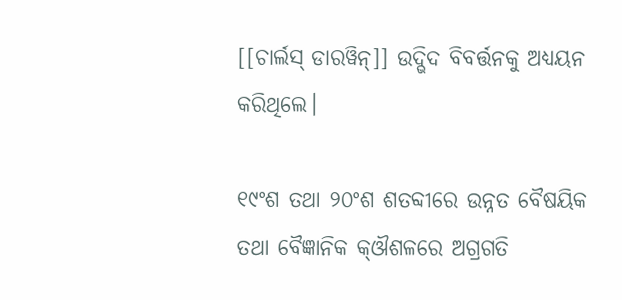[[ଚାର୍ଲସ୍ ଡାରୱିନ୍]] ଉଦ୍ଭିଦ ବିବର୍ତ୍ତନକୁ ଅଧ୍ୟୟନ କରିଥିଲେ।

୧୯ଂଶ ତଥା ୨୦ଂଶ ଶତବ୍ଦୀରେ ଉନ୍ନତ ବୈଷୟିକ ତଥା ବୈଜ୍ଞାନିକ କ୍ଔଶଳରେ ଅଗ୍ରଗତି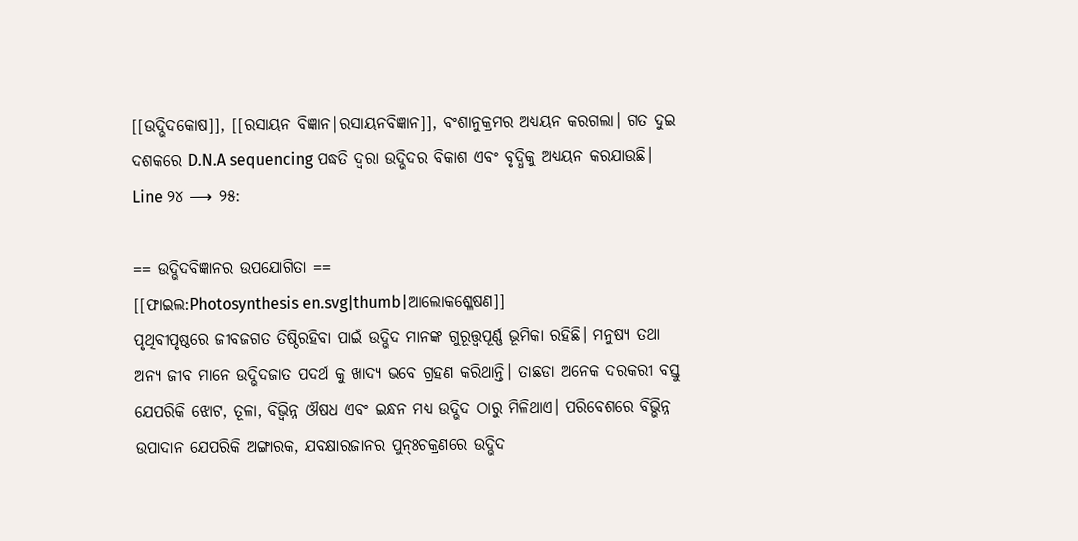[[ଉଦ୍ଭିଦକୋଷ]], [[ରସାୟନ ବିଜ୍ଞାନ|ରସାୟନବିଜ୍ଞାନ]], ବଂଶାନୁକ୍ରମର ଅଧ୍ୟୟନ କରଗଲା। ଗତ ଦୁଇ ଦଶକରେ D.N.A sequencing ପଦ୍ଧତି ଦ୍ୱରା ଉଦ୍ଭିଦର ବିକାଶ ଏବଂ ବୃଦ୍ଧିକୁ ଅଧ୍ୟୟନ କରଯାଉଛି।
Line ୨୪ ⟶ ୨୫:

== ଉଦ୍ଭିଦବିଜ୍ଞାନର ଉପଯୋଗିତା ==
[[ଫାଇଲ:Photosynthesis en.svg|thumb|ଆଲୋକଶ୍ଳେଷଣ]]
ପୃଥିବୀପୃଷ୍ଠରେ ଜୀବଜଗତ ତିଷ୍ଠିରହିବା ପାଇଁ ଉଦ୍ଭିଦ ମାନଙ୍କ ଗୁରୂତ୍ତ୍ୱପୂର୍ଣ୍ଣ ଭୂମିକା ରହିଛି। ମନୁଷ୍ୟ ତଥା ଅନ୍ୟ ଜୀବ ମାନେ ଉଦ୍ଭିଦଜାତ ପଦର୍ଥ କୁ ଖାଦ୍ୟ ଭବେ ଗ୍ରହଣ କରିଥାନ୍ତି। ତାଛଡା ଅନେକ ଦରକରୀ ବସ୍ତୁ ଯେପରିକି ଝୋଟ, ତୂଳା, ବିଭ୍ବିନ୍ନ ଔଷଧ ଏବଂ ଇନ୍ଧନ ମଧ୍ୟ ଉଦ୍ଭିଦ ଠାରୁ ମିଳିଥାଏ। ପରିବେଶରେ ବିଭ୍ଭିନ୍ନ ଉପାଦାନ ଯେପରିକି ଅଙ୍ଗାରକ, ଯବକ୍ଷାରଜାନର ପୁନ୍ଃଚକ୍ରଣରେ ଉଦ୍ଭିଦ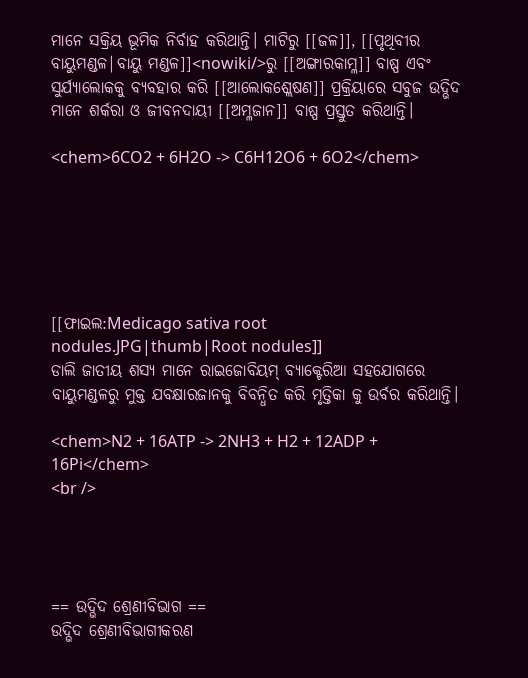ମାନେ ସକ୍ରିୟ ଭୂମିକ ନିର୍ବାହ କରିଥାନ୍ତି। ମାଟିରୁ [[ଜଳ]], [[ପୃଥିବୀର ବାୟୁମଣ୍ଡଳ|ବାୟୁ ମଣ୍ଡଳ]]<nowiki/>ରୁ [[ଅଙ୍ଗାରକାମ୍ଳ]] ବାଷ୍ପ ଏବଂ ସୁର୍ଯ୍ୟାଲୋକକୁ ବ୍ୟବହାର କରି [[ଆଲୋକଶ୍ଲେଷଣ]] ପ୍ରକ୍ରିୟାରେ ସବୁଜ ଉଦ୍ଭିଦ ମାନେ ଶର୍କରା ଓ ଜୀବନଦାୟୀ [[ଅମ୍ଳଜାନ]] ବାଷ୍ପ ପ୍ରସ୍ତୁତ କରିଥାନ୍ତି।

<chem>6CO2 + 6H2O -> C6H12O6 + 6O2</chem>






[[ଫାଇଲ:Medicago sativa root nodules.JPG|thumb|Root nodules]]
ଡାଲି ଜାତୀୟ ଶସ୍ୟ ମାନେ ରାଇଜୋବିୟମ୍ ବ୍ୟାକ୍ଟେରିଆ ସହଯୋଗରେ ବାୟୁମଣ୍ଡଳରୁ ମୁକ୍ତ ଯବକ୍ଷାରଜାନକୁ ବିବନ୍ଧିତ କରି ମୃତ୍ତିକା କୁ ଉର୍ବର କରିଥାନ୍ତି।

<chem>N2 + 16ATP -> 2NH3 + H2 + 12ADP + 16Pi</chem>
<br />




== ଉଦ୍ଭିଦ ଶ୍ରେଣୀବିଭାଗ ==
ଉଦ୍ଭିଦ ଶ୍ରେଣୀବିଭାଗୀକରଣ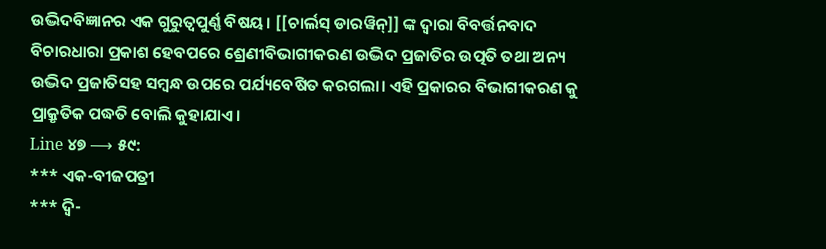ଉଦ୍ଭିଦବିଜ୍ଞାନର ଏକ ଗୁରୁତ୍ୱପୁର୍ଣ୍ଣ ବିଷୟ। [[ଚାର୍ଲସ୍ ଡାରୱିନ୍]] ଙ୍କ ଦ୍ୱାରା ବିବର୍ତ୍ତନବାଦ ବିଚାରଧାରା ପ୍ରକାଶ ହେବପରେ ଶ୍ରେଣୀବିଭାଗୀକରଣ ଉଦ୍ଭିଦ ପ୍ରଜାତିର ଉତ୍ପତି ତଥା ଅନ୍ୟ ଉଦ୍ଭିଦ ପ୍ରଜାତିସହ ସମ୍ବନ୍ଧ ଉପରେ ପର୍ଯ୍ୟବେଷିତ କରଗଲା। ଏହି ପ୍ରକାରର ବିଭାଗୀକରଣ କୁ ପ୍ରାକ୍ରୃତିକ ପଦ୍ଧତି ବୋଲି କୁହାଯାଏ।
Line ୪୭ ⟶ ୫୯:
*** ଏକ-ବୀଜପତ୍ରୀ
*** ଦ୍ୱି-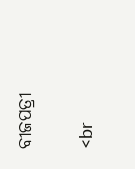ବୀଜପତ୍ରୀ

<br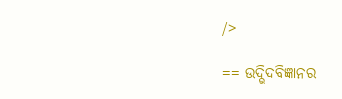/>

== ଉଦ୍ଭିଦବିଜ୍ଞାନର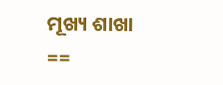ମୂଖ୍ୟ ଶାଖା ==